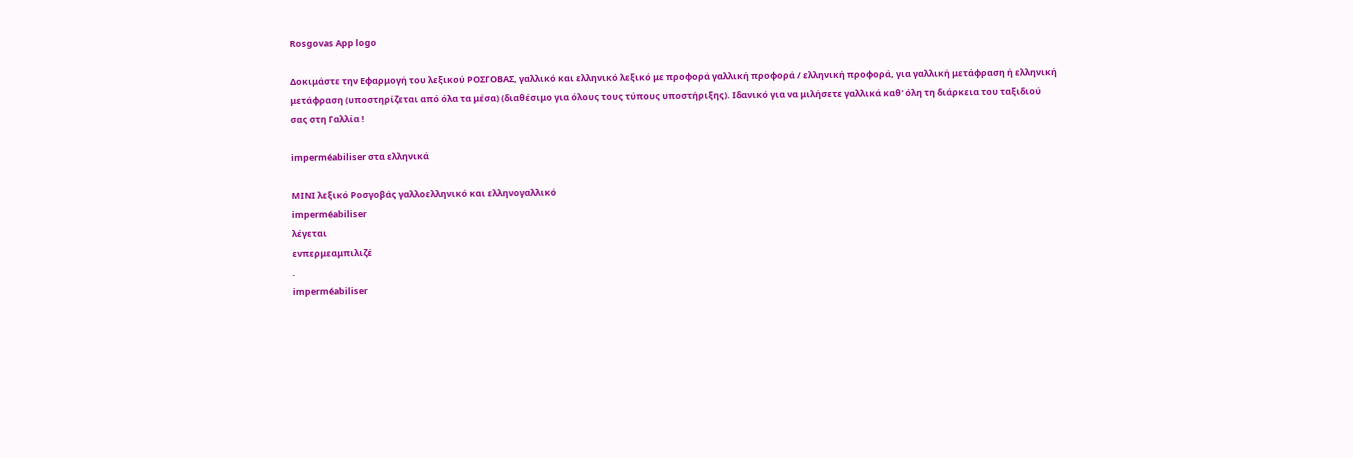Rosgovas App logo

Δοκιμάστε την Εφαρμογή του λεξικού ΡΟΣΓΟΒΑΣ, γαλλικό και ελληνικό λεξικό με προφορά γαλλική προφορά / ελληνική προφορά, για γαλλική μετάφραση ή ελληνική μετάφραση (υποστηρίζεται από όλα τα μέσα) (διαθέσιμο για όλους τους τύπους υποστήριξης). Ιδανικό για να μιλήσετε γαλλικά καθ' όλη τη διάρκεια του ταξιδιού σας στη Γαλλία !

imperméabiliser στα ελληνικά

ΜΙΝΙ λεξικό Ροσγοβάς γαλλοελληνικό και ελληνογαλλικό
imperméabiliser
λέγεται
ενπερμεαμπιλιζέ
.
imperméabiliser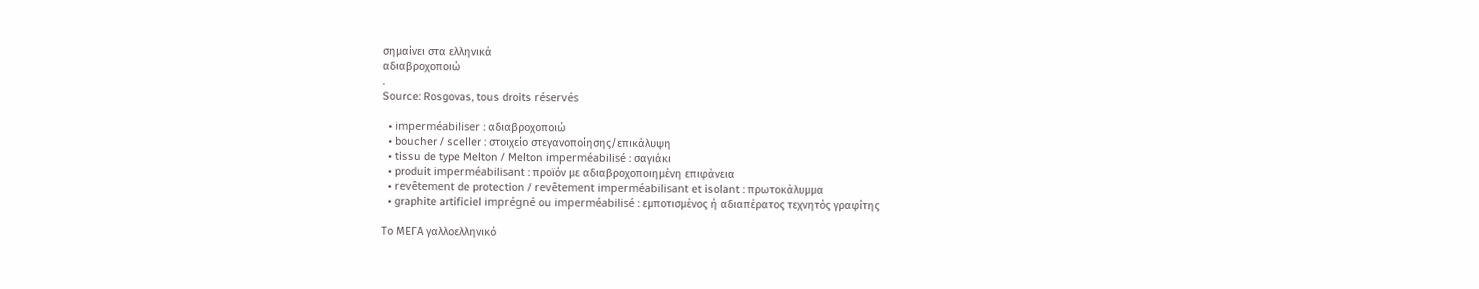σημαίνει στα ελληνικά
αδιαβροχοποιώ
.
Source: Rosgovas, tous droits réservés

  • imperméabiliser : αδιαβροχοποιώ
  • boucher / sceller : στοιχείο στεγανοποίησης/επικάλυψη
  • tissu de type Melton / Melton imperméabilisé : σαγιάκι
  • produit imperméabilisant : προïόν με αδιαβροχοποιημένη επιφάνεια
  • revêtement de protection / revêtement imperméabilisant et isolant : πρωτοκάλυμμα
  • graphite artificiel imprégné ou imperméabilisé : εμποτισμένος ή αδιαπέρατος τεχνητός γραφίτης

Το ΜΕΓΑ γαλλοελληνικό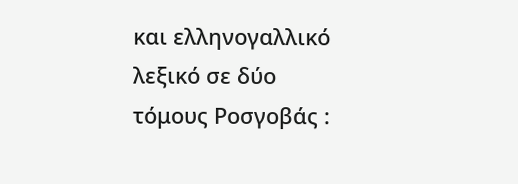και ελληνογαλλικό λεξικό σε δύο τόμους Ροσγοβάς :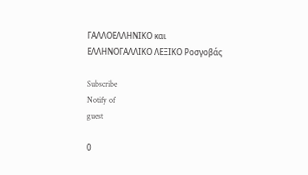ΓΑΛΛΟΕΛΛΗΝΙΚΟ και ΕΛΛΗΝΟΓΑΛΛΙΚΟ ΛΕΞΙΚΟ Ροσγοβάς

Subscribe
Notify of
guest

0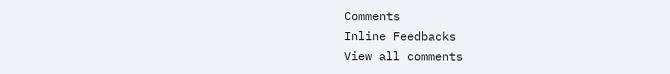Comments
Inline Feedbacks
View all comments